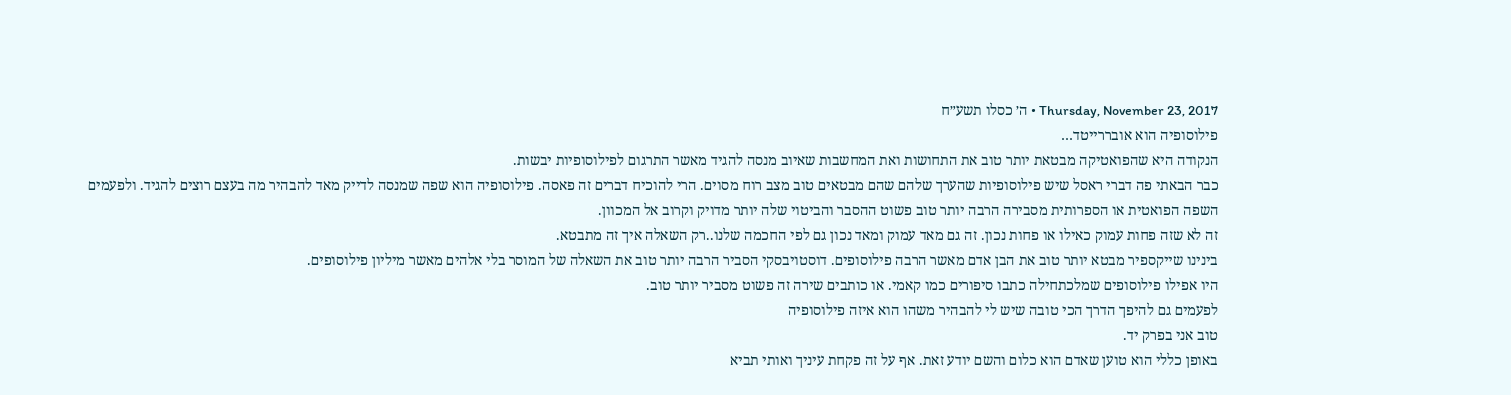Thursday, November 23, 2017 • ה׳ כסלו תשע״ח
פילוסופיה הוא אובררייטד…
הנקודה היא שהפואטיקה מבטאת יותר טוב את התחושות ואת המחשבות שאיוב מנסה להגיד מאשר התרגום לפילוסופיות יבשות.
כבר הבאתי פה דברי ראסל שיש פילוסופיות שהערך שלהם שהם מבטאים טוב מצב רוח מסוים. הרי להוכיח דברים זה פאסה. פילוסופיה הוא שפה שמנסה לדייק מאד להבהיר מה בעצם רוצים להגיד. ולפעמים השפה הפואטית או הספרותית מסבירה הרבה יותר טוב פשוט ההסבר והביטוי שלה יותר מדויק וקרוב אל המכוון.
זה לא שזה פחות עמוק כאילו או פחות נכון. זה גם מאד עמוק ומאד נכון גם לפי החכמה שלנו..רק השאלה איך זה מתבטא.
בינינו שייקספיר מבטא יותר טוב את הבן אדם מאשר הרבה פילוסופים. דוסטויבסקי הסביר הרבה יותר טוב את השאלה של המוסר בלי אלהים מאשר מיליון פילוסופים.
היו אפילו פילוסופים שמלכתחילה כתבו סיפורים כמו קאמי. או כותבים שירה זה פשוט מסביר יותר טוב.
לפעמים גם להיפך הדרך הכי טובה שיש לי להבהיר משהו הוא איזה פילוסופיה
טוב אני בפרק יד.
באופן כללי הוא טוען שאדם הוא כלום והשם יודע זאת. אף על זה פקחת עיניך ואותי תביא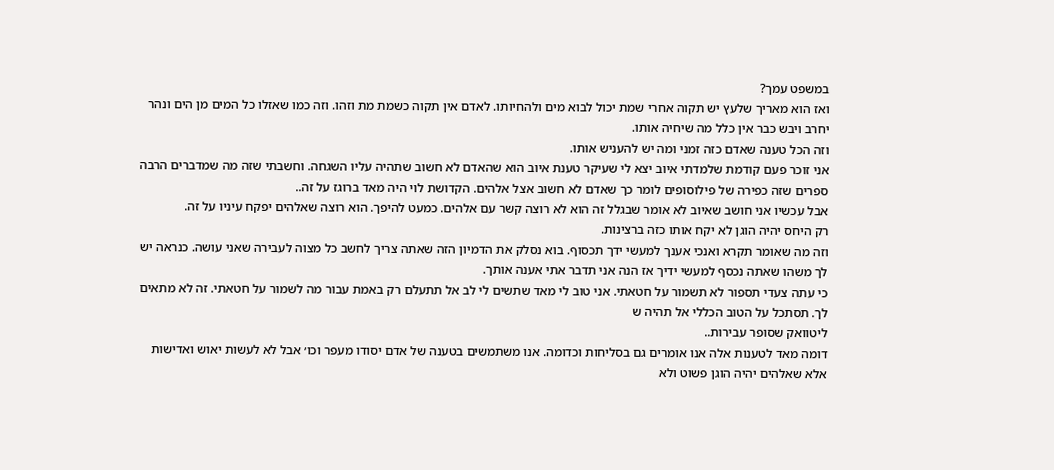במשפט עמך?
ואז הוא מאריך שלעץ יש תקוה אחרי שמת יכול לבוא מים ולהחיותו. לאדם אין תקוה כשמת מת וזהו. וזה כמו שאזלו כל המים מן הים ונהר יחרב ויבש כבר אין כלל מה שיחיה אותו.
וזה הכל טענה שאדם כזה זמני ומה יש להעניש אותו.
אני זוכר פעם קודמת שלמדתי איוב יצא לי שעיקר טענת איוב הוא שהאדם לא חשוב שתהיה עליו השגחה. וחשבתי שזה מה שמדברים הרבה ספרים שזה כפירה של פילוסופים לומר כך שאדם לא חשוב אצל אלהים. הקדושת לוי היה מאד ברוגז על זה..
אבל עכשיו אני חושב שאיוב לא אומר שבגלל זה הוא לא רוצה קשר עם אלהים. כמעט להיפך. הוא רוצה שאלהים יפקח עיניו על זה.
רק היחס יהיה הוגן לא יקח אותו כזה ברצינות.
וזה מה שאומר תקרא ואנכי אענך למעשי ידך תכסוף. בוא נסלק את הדמיון הזה שאתה צריך לחשב כל מצוה לעבירה שאני עושה. כנראה יש לך משהו שאתה נכסף למעשי ידיך אז הנה אני תדבר אתי אענה אותך.
כי עתה צעדי תספור לא תשמור על חטאתי. אני טוב לי מאד שתשים לי לב אל תתעלם רק באמת עבור מה לשמור על חטאתי. זה לא מתאים לך. תסתכל על הטוב הכללי אל תהיה ש
ליטוואק שסופר עבירות..
דומה מאד לטענות אלה אנו אומרים גם בסליחות וכדומה. אנו משתמשים בטענה של אדם יסודו מעפר וכו׳ אבל לא לעשות יאוש ואדישות אלא שאלהים יהיה הוגן פשוט ולא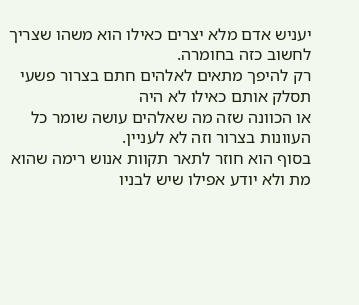יעניש אדם מלא יצרים כאילו הוא משהו שצריך לחשוב כזה בחומרה.
רק להיפך מתאים לאלהים חתם בצרור פשעי תסלק אותם כאילו לא היה
או הכוונה שזה מה שאלהים עושה שומר כל העוונות בצרור וזה לא לעניין.
בסוף הוא חוזר לתאר תקוות אנוש רימה שהוא מת ולא יודע אפילו שיש לבניו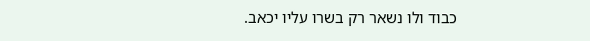כבוד ולו נשאר רק בשרו עליו יכאב.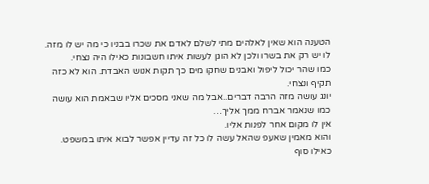הטענה הוא שאין לאלהים מתי לשלם לאדם את שכרו בבניו כי מה יש לו מזה. לו יש רק את בשרו ולכן לא הוגן לעשות איתו חשבונות כאילו היה נצחי.
כמו שהר יכול ליפול ואבנים שחקו מים כך תקות אנוש האבדת. הוא לא כזה תקיף ונצחי.
יונג עושה מזה הרבה דברים..אבל מה שאני מסכים אליו שבאמת הוא עושה כמו שנאמר אברח ממך אליך…
אין לו מקום אחר לפנות אליו.
והוא מאמין שאעפ שהאל עשה לו כל זה עדיין אפשר לבוא איתו במשפט. כאילו סוף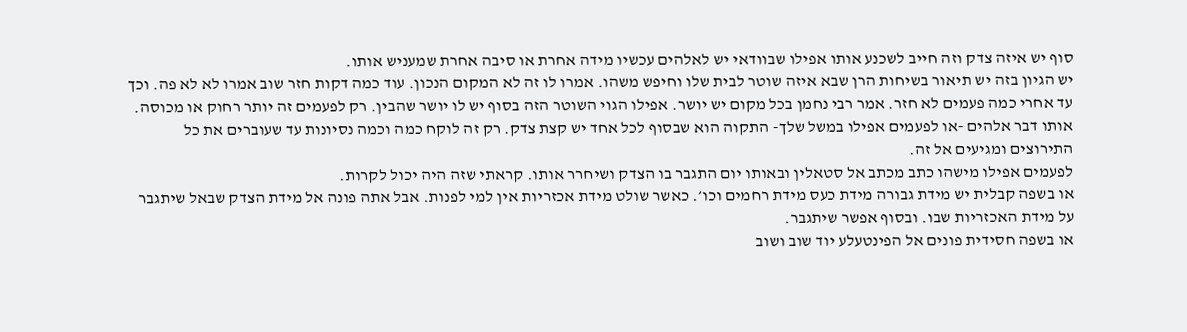סוף יש איזה צדק וזה חייב לשכנע אותו אפילו שבוודאי יש לאלהים עכשיו מידה אחרת או סיבה אחרת שמעניש אותו.
יש הגיון בזה יש תיאור בשיחות הרן שבא איזה שוטר לבית שלו וחיפש משהו. אמרו לו זה לא המקום הנכון. עוד כמה דקות חזר שוב אמרו לא לא פה. וכך עד אחרי כמה פעמים לא חזר. אמר רבי נחמן בכל מקום יש יושר. אפילו הגוי השוטר הזה בסוף יש לו יושר שהבין. רק לפעמים זה יותר רחוק או מכוסה.
אותו דבר אלהים -או לפעמים אפילו במשל שלך- התקוה הוא שבסוף לכל אחד יש קצת צדק. רק זה לוקח כמה וכמה נסיונות עד שעוברים את כל התירוצים ומגיעים אל זה.
לפעמים אפילו מישהו כתב מכתב אל סטאלין ובאותו יום התגבר בו הצדק ושיחרר אותו. קראתי שזה היה יכול לקרות.
או בשפה קבלית יש מידת גבורה מידת כעס מידת רחמים וכו׳. כאשר שולט מידת אכזריות אין למי לפנות. אבל אתה פונה אל מידת הצדק שבאל שיתגבר על מידת האכזריות שבו. ובסוף אפשר שיתגבר.
או בשפה חסידית פונים אל הפינטעלע יוד שוב ושוב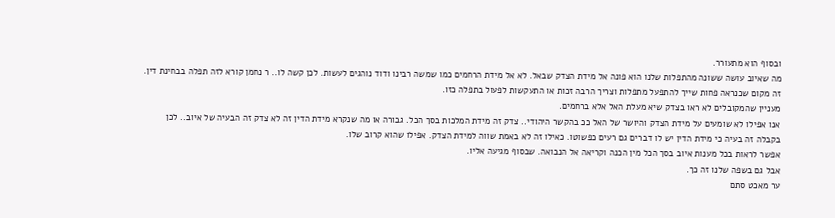ובסוף הוא מתעורר.
מה שאיוב עושה ששונה מהתפלות שלנו הוא פונה אל מידת הצדק שבאל. לא אל מידת הרחמים כמו שמשה רבינו ודוד נוהגים לעשות. לכן קשה לו.. ר נחמן קורא לזה תפלה בבחינת דין. זה מקום שכנראה פחות שייך להתפעל מתפלות וצריך הרבה זכות או התעקשות לפעול בתפלה כזו.
מעניין שהמקובלים לא ראו בצדק שיא מעלת האל אלא ברחמים.
אנו אפילו לא שומעים על מידת הצדק והיושר של האל ככ בהקשר היהודי.. צדק זה מידת המלכות בסך הכל. גבורה או מה שנקרא מידת הדין זה לא צדק זה הבעיה של איוב.. לכן בקבלה זה בעיה כי מידת הדין יש לו דברים גם רעים כפשוטו. כאילו זה לא באמת שווה למידת הצדק. אפילו שהוא קרוב שלו.
אפשר לראות בכל מענות איוב בסך הכל מין הכנה וקריאה אל הנבואה. שבסוף מגיעה אליו.
אבל גם בשפה שלנו זה כך.
ער מאכט סתם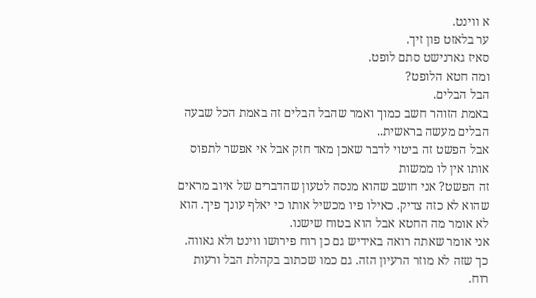א ווינט.
ער בלאזט פון זיך.
סאיז גארנישט סתם לופט.
ומה חטא הלופט?
הבל הבלים.
באמת הזוהר חשב כמוך ואמר שהבל הבלים זה באמת הכל שבעה הבלים מעשה בראשית..
אבל הפשט זה ביטוי לדבר שאכן מאד חזק אבל אי אפשר לתפוס אותו אין לו ממשות
זה הפשט? אני חושב שהוא מנסה לטעון שהדברים של איוב מראים שהוא לא כזה צדיק. כאילו פיו מכשיל אותו כי יאלף עונך פיך. הוא לא אומר מה החטא אבל הוא בטוח שישנו.
אני אומר שאתה רואה באידיש גם כן רוח פירושו ווינט ולא גאווה. כך שזה לא מוזר הרעיון הזה. גם כמו שכתוב בקהלת הבל ורעות רוח.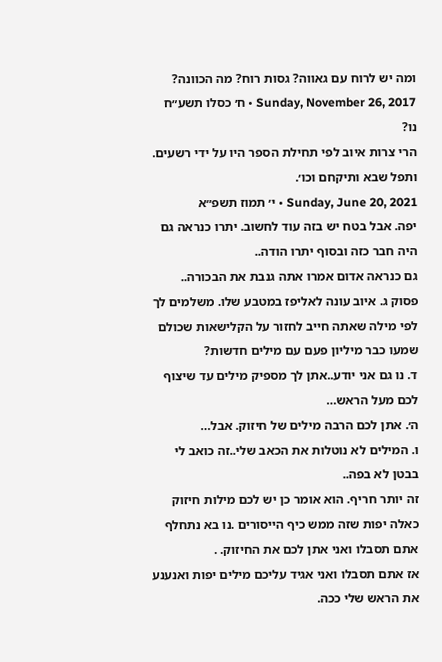ומה יש לרוח עם גאווה? גסות רוח? מה הכוונה?
Sunday, November 26, 2017 • ח׳ כסלו תשע״ח
נו?
הרי צרות איוב לפי תחילת הספר היו על ידי רשעים. ותפל שבא ותיקחם וכו׳.
Sunday, June 20, 2021 • י׳ תמוז תשפ״א
יפה. אבל בטח יש בזה עוד לחשוב. יתרו כנראה גם היה חבר כזה ובסוף יתרו הודה..
גם כנראה אדום אמרו אתה גנבת את הבכורה..
פסוק ג. איוב עונה לאליפז במטבע שלו. משלמים לך לפי מילה שאתה חייב לחזור על הקלישאות שכולם שמעו כבר מיליון פעם עם מילים חדשות?
ד. נו גם אני יודע..אתן לך מספיק מילים עד שיצוף לכם מעל הראש…
ה׳. אתן לכם הרבה מילים של חיזוק. אבל…
ו. המילים לא נוטלות את הכאב שלי..זה כואב לי בבטן לא בפה..
זה יותר חריף. הוא אומר כן יש לכם מילות חיזוק כאלה יפות שזה ממש כיף הייסורים .נו בא נתחלף אתם תסבלו ואני אתן לכם את החיזוק. .
אז אתם תסבלו ואני אגיד עליכם מילים יפות ואנענע את הראש שלי ככה.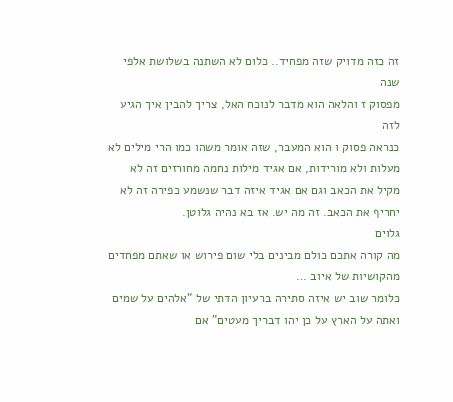זה כזה מדויק שזה מפחיד.. כלום לא השתנה בשלושת אלפי שנה
מפסוק ז והלאה הוא מדבר לנוכח האל, צריך להבין איך הגיע לזה
כנראה פסוק ו הוא המעבר, שזה אומר משהו כמו הרי מילים לא מעלות ולא מורידות, אם אגיד מילות נחמה מחורזים זה לא מקיל את הכאב וגם אם אגיד איזה דבר שנשמע כפירה זה לא יחריף את הכאב. זה מה יש. אז בא נהיה גלוטן.
גלוים
מה קורה אתכם כולם מבינים בלי שום פירוש או שאתם מפחדים מהקושיות של איוב …
כלומר שוב יש איזה סתירה ברעיון הדתי של “אלהים על שמים ואתה על הארץ על כן יהו דבריך מעטים” אם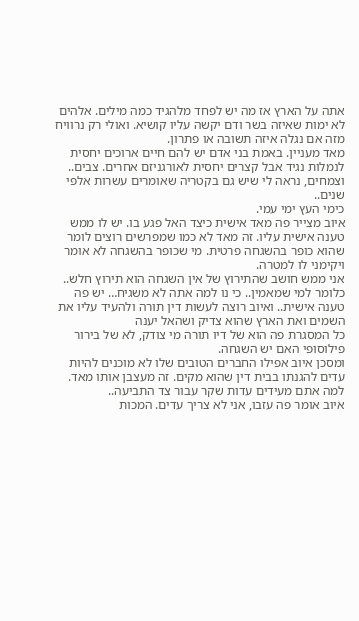אתה על הארץ אז מה יש לפחד מלהגיד כמה מילים. אלהים לא ימות שאיזה בשר ודם יקשה עליו קושיא. ואולי רק נרוויח מזה אם נגלה איזה תשובה או פתרון.
מאד מעניין. באמת בני אדם יש להם חיים ארוכים יחסית לנמלות נגיד אבל קצרים יחסית לאורגניזם אחרים. צבים.. וצמחים, נראה לי שיש גם בקטריה שאומרים עשרות אלפי שנים..
כימי העץ ימי עמי.
איוב מצייר פה מאד אישית כיצד האל פגע בו. יש לו ממש טענה אישית עליו. זה מאד לא כמו שמפרשים רוצים לומר שהוא כופר בהשגחה פרטית. מי שכופר בהשגחה לא אומר ויקימני לו למטרה.
אני ממש חושב שהתירוץ של אין השגחה הוא תירוץ חלש.. כלומר למי שמאמין.. כי נו למה אתה לא משגיח… יש פה טענה אישית.. ואיוב רוצה לעשות דין תורה ולהעיד עליו את השמים ואת הארץ שהוא צדיק ושהאל יענה
כל המסגרת פה הוא של דיו תורה מי צודק, לא של בירור פילוסופי האם יש השגחה.
ומסכן איוב אפילו החברים הטובים שלו לא מוכנים להיות עדים להגנתו בבית דין שהוא מקים. זה מעצבן אותו מאד. למה אתם מעידים עדות שקר עבור צד התביעה..
איוב אומר פה עזבו, אני לא צריך עדים. המכות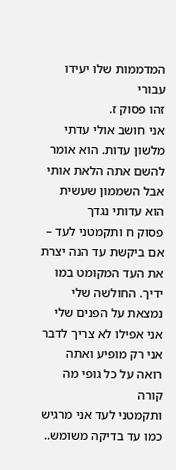המדממות שלו יעידו עבורי
זהו פסוק ז.
אני חושב אולי עדתי מלשון עדות. הוא אומר להשם אתה הלאת אותי אבל השממון שעשית הוא עדותי נגדך
פסוק ח ותקמטני לעד – אם ביקשת עד הנה יצרת את העד המקומט במו ידיך. החולשה שלי נמצאת על הפנים שלי אני אפילו לא צריך לדבר אני רק מופיע ואתה רואה על כל גופי מה קורה
ותקמטני לעד אני מרגיש כמו עד בדיקה משומש..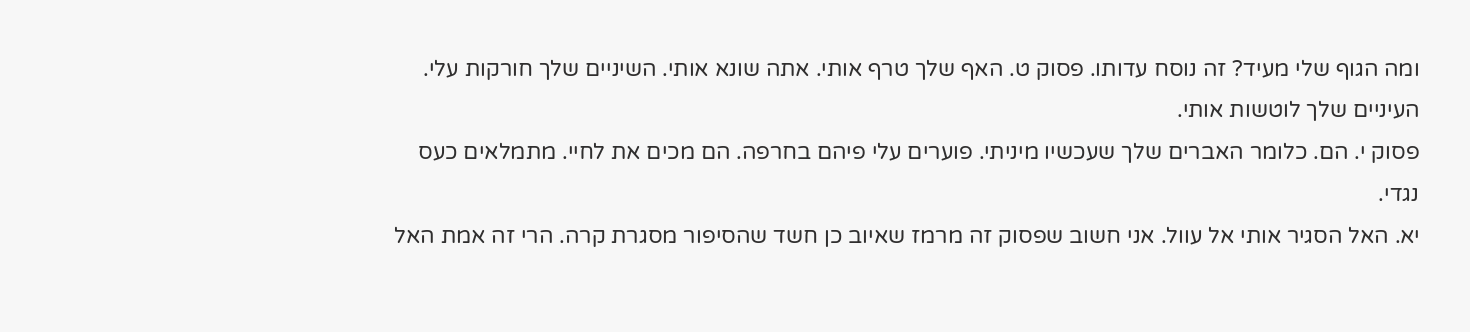ומה הגוף שלי מעיד? זה נוסח עדותו. פסוק ט. האף שלך טרף אותי. אתה שונא אותי. השיניים שלך חורקות עלי. העיניים שלך לוטשות אותי.
פסוק י. הם. כלומר האברים שלך שעכשיו מיניתי. פוערים עלי פיהם בחרפה. הם מכים את לחיי. מתמלאים כעס נגדי.
יא. האל הסגיר אותי אל עוול. אני חשוב שפסוק זה מרמז שאיוב כן חשד שהסיפור מסגרת קרה. הרי זה אמת האל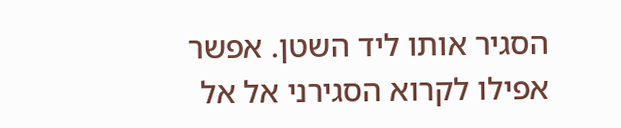הסגיר אותו ליד השטן. אפשר אפילו לקרוא הסגירני אל אל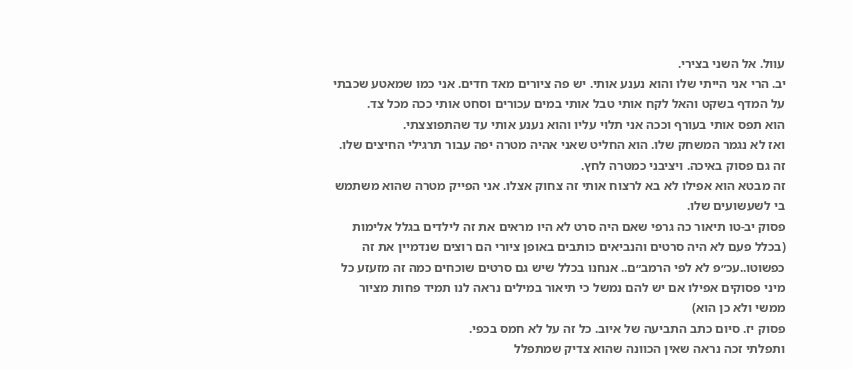עוול. אל השני בצירי.
יב. הרי אני הייתי שלו והוא נענע אותי. יש פה ציורים מאד חדים. אני כמו שמאטע שכבתי על המדף בשקט והאל לקח אותי טבל אותי במים עכורים וסחט אותי ככה מכל צד.
הוא תפס אותי בעורף וככה אני תלוי עליו והוא נענע אותי עד שהתפוצצתי.
ואז לא נגמר המשחק שלו. הוא החליט שאני אהיה מטרה יפה עבור תרגילי החיצים שלו.
זה גם פסוק באיכה. ויציבני כמטרה לחץ.
זה מבטא הוא אפילו לא בא לרצוח אותי זה צחוק אצלו. אני הפייק מטרה שהוא משתמש בי לשעשועים שלו.
פסוק יב-טו תיאור כה גרפי שאם היה סרט לא היו מראים את זה לילדים בגלל אלימות
(בכלל פעם לא היה סרטים והנביאים כותבים באופן ציורי הם רוצים שנדמיין את זה כפשוטו..עכ״פ לא לפי הרמב״ם.. אנחנו בכלל שיש גם סרטים שוכחים כמה זה מזעזע כל מיני פסוקים אפילו אם יש להם נמשל כי תיאור במילים נראה לנו תמיד פחות מציור ממשי ולא כן הוא)
פסוק יז. סיום כתב התביעה של איוב. כל זה על לא חמס בכפי.
ותפלתי זכה נראה שאין הכוונה שהוא צדיק שמתפלל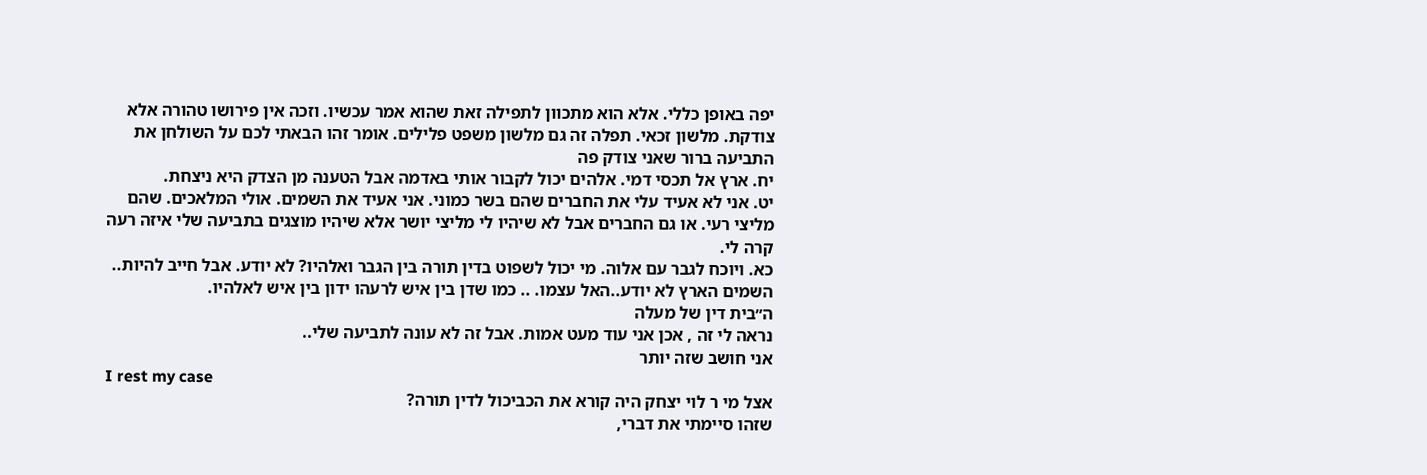יפה באופן כללי. אלא הוא מתכוון לתפילה זאת שהוא אמר עכשיו. וזכה אין פירושו טהורה אלא צודקת. מלשון זכאי. תפלה זה גם מלשון משפט פלילים. אומר זהו הבאתי לכם על השולחן את התביעה ברור שאני צודק פה
יח. ארץ אל תכסי דמי. אלהים יכול לקבור אותי באדמה אבל הטענה מן הצדק היא ניצחת.
יט. אני לא אעיד עלי את החברים שהם בשר כמוני. אני אעיד את השמים. אולי המלאכים. שהם מליצי רעי. או גם החברים אבל לא שיהיו לי מליצי יושר אלא שיהיו מוצגים בתביעה שלי איזה רעה קרה לי.
כא. ויוכח לגבר עם אלוה. מי יכול לשפוט בדין תורה בין הגבר ואלהיו? לא יודע. אבל חייב להיות.. השמים הארץ לא יודע..האל עצמו. .. כמו שדן בין איש לרעהו ידון בין איש לאלהיו.
ה״בית דין של מעלה
נראה לי זה , אכן אני עוד מעט אמות. אבל זה לא עונה לתביעה שלי..
אני חושב שזה יותר
I rest my case
אצל מי ר לוי יצחק היה קורא את הכביכול לדין תורה?
שזהו סיימתי את דברי,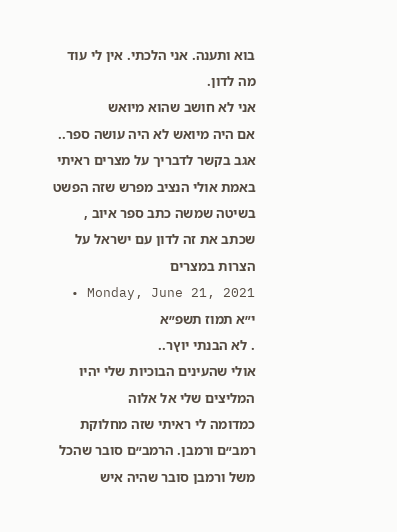בוא ותענה. אני הלכתי. אין לי עוד מה לדון.
אני לא חושב שהוא מיואש
אם היה מיואש לא היה עושה ספר..
אגב בקשר לדבריך על מצרים ראיתי באמת אולי הנציב מפרש שזה הפשט בשיטה שמשה כתב ספר איוב , שכתב את זה לדון עם ישראל על הצרות במצרים
Monday, June 21, 2021 • י״א תמוז תשפ״א
. לא הבנתי יוץר..
אולי שהעינים הבוכיות שלי יהיו המליצים שלי אל אלוה
כמדומה לי ראיתי שזה מחלוקת רמב״ם ורמבן. הרמב״ם סובר שהכל משל ורמבן סובר שהיה איש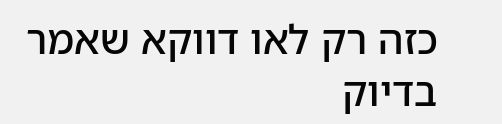כזה רק לאו דווקא שאמר בדיוק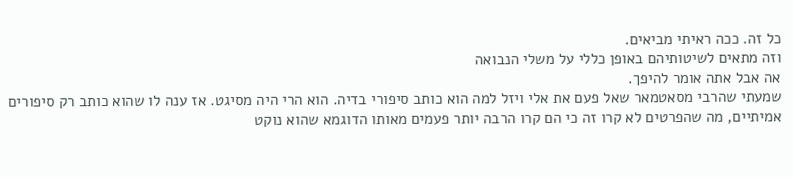כל זה. ככה ראיתי מביאים.
וזה מתאים לשיטותיהם באופן כללי על משלי הנבואה
אה אבל אתה אומר להיפך.
שמעתי שהרבי מסאטמאר שאל פעם את אלי ויזל למה הוא כותב סיפורי בדיה. הוא הרי היה מסיגט. אז ענה לו שהוא כותב רק סיפורים אמיתיים, מה שהפרטים לא קרו זה כי הם קרו הרבה יותר פעמים מאותו הדוגמא שהוא נוקט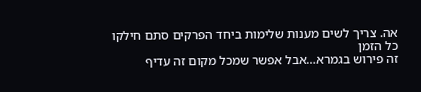אה. צריך לשים מענות שלימות ביחד הפרקים סתם חילקו כל הזמן
זה פירוש בגמרא…אבל אפשר שמכל מקום זה עדיף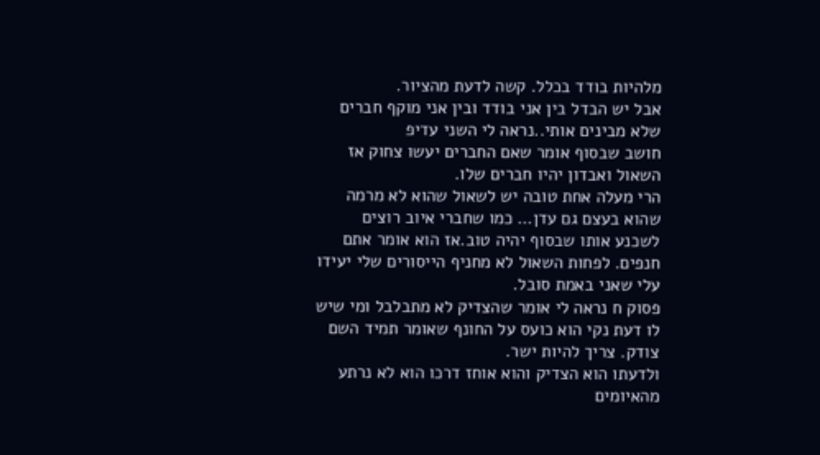מלהיות בודד בכלל. קשה לדעת מהציור.
אבל יש הבדל בין אני בודד ובין אני מוקף חברים שלא מבינים אותי..נראה לי השני עדיפ
חושב שבסוף אומר שאם החברים יעשו צחוק אז השאול ואבדון יהיו חברים שלו.
הרי מעלה אחת טובה יש לשאול שהוא לא מרמה שהוא בעצם גם עדן… כמו שחברי איוב רוצים לשכנע אותו שבסוף יהיה טוב.אז הוא אומר אתם חנפים. לפחות השאול לא מחניף הייסורים שלי יעידו עלי שאני באמת סובל.
פסוק ח נראה לי אומר שהצדיק לא מתבלבל ומי שיש לו דעת נקי הוא כועס על החונף שאומר תמיד השם צודק. צריך להיות ישר.
ולדעתו הוא הצדיק והוא אוחז דרכו הוא לא נרתע מהאיומים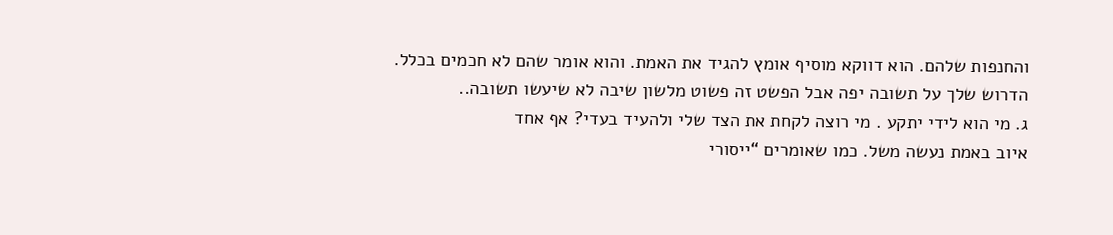והחנפות שלהם. הוא דווקא מוסיף אומץ להגיד את האמת. והוא אומר שהם לא חכמים בכלל.
הדרוש שלך על תשובה יפה אבל הפשט זה פשוט מלשון שיבה לא שיעשו תשובה..
ג. מי הוא לידי יתקע . מי רוצה לקחת את הצד שלי ולהעיד בעדי? אף אחד
איוב באמת נעשה משל. כמו שאומרים “ייסורי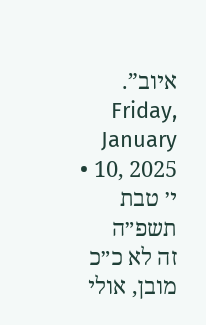איוב”.
Friday, January 10, 2025 • י׳ טבת תשפ״ה
זה לא כ״כ מובן, אולי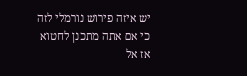יש איזה פירוש נורמלי לזה
כי אם אתה מתכנן לחטוא אז אל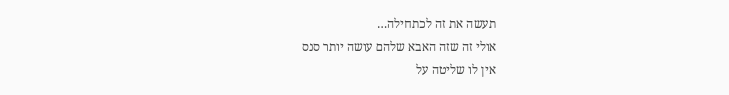תעשה את זה לכתחילה…
אולי זה שזה האבא שלהם עושה יותר סנס
אין לו שליטה על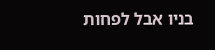בניו אבל לפחות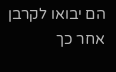הם יבואו לקרבן אחר כך